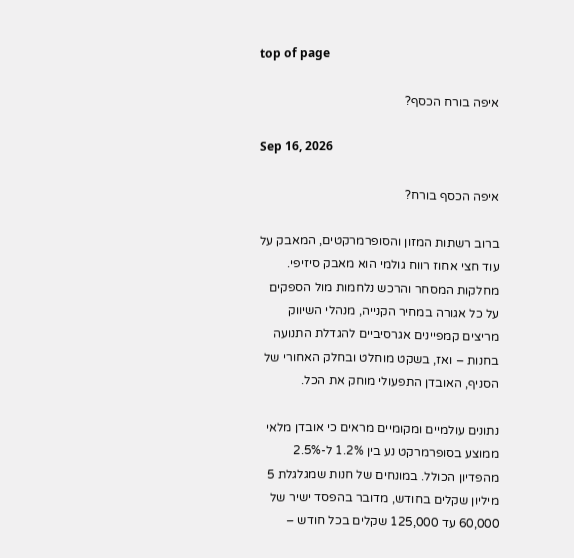top of page

איפה בורח הכסף?

Sep 16, 2026

איפה הכסף בורח?

ברוב רשתות המזון והסופרמרקטים, המאבק על עוד חצי אחוז רווח גולמי הוא מאבק סיזיפי. מחלקות המסחר והרכש נלחמות מול הספקים על כל אגורה במחיר הקנייה, מנהלי השיווק מריצים קמפיינים אגרסיביים להגדלת התנועה בחנות – ואז, בשקט מוחלט ובחלק האחורי של הסניף, האובדן התפעולי מוחק את הכל.

נתונים עולמיים ומקומיים מראים כי אובדן מלאי ממוצע בסופרמרקט נע בין 1.2% ל-2.5% מהפדיון הכולל. במונחים של חנות שמגלגלת 5 מיליון שקלים בחודש, מדובר בהפסד ישיר של 60,000 עד 125,000 שקלים בכל חודש –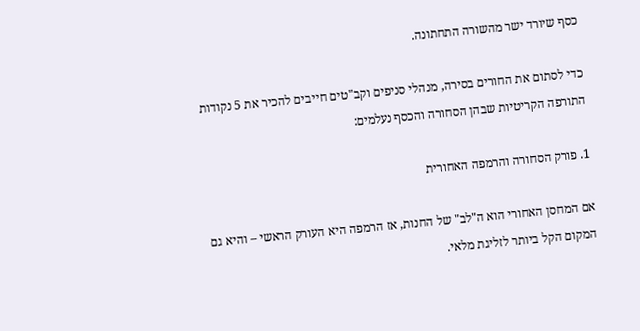כסף שיורד ישר מהשורה התחתונה.

כדי לסתום את החורים בסירה, מנהלי סניפים וקב"טים חייבים להכיר את 5 נקודות התורפה הקריטיות שבהן הסחורה והכסף נעלמים:

1. פורק הסחורה והרמפה האחורית

אם המחסן האחורי הוא ה"לב" של החנות, אז הרמפה היא העורק הראשי – והיא גם המקום הקל ביותר לזליגת מלאי.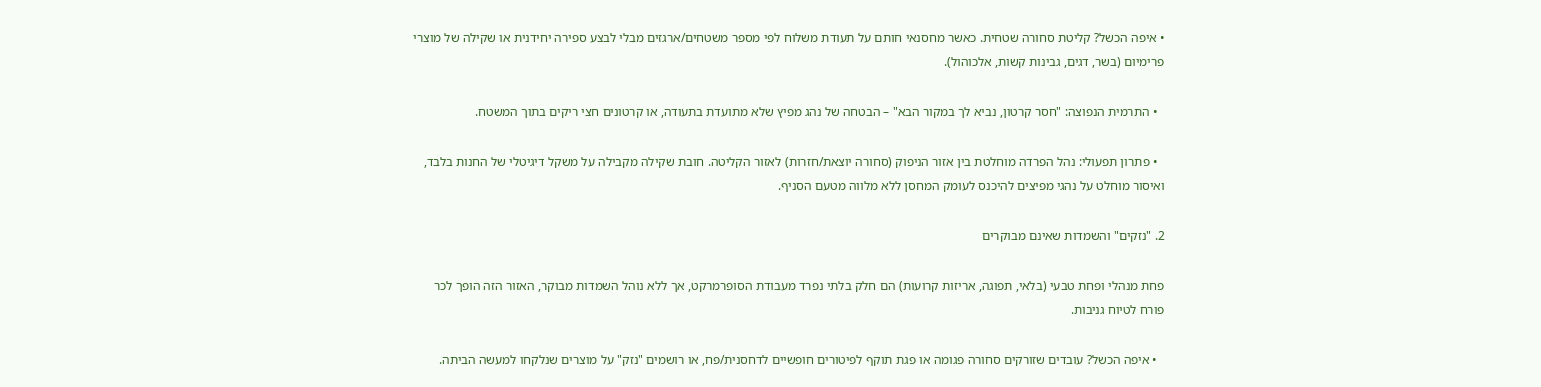• איפה הכשל? קליטת סחורה שטחית. כאשר מחסנאי חותם על תעודת משלוח לפי מספר משטחים/ארגזים מבלי לבצע ספירה יחידנית או שקילה של מוצרי פרימיום (בשר, דגים, גבינות קשות, אלכוהול).

  • התרמית הנפוצה: "חסר קרטון, נביא לך במקור הבא" – הבטחה של נהג מפיץ שלא מתועדת בתעודה, או קרטונים חצי ריקים בתוך המשטח.

  • פתרון תפעולי: נהל הפרדה מוחלטת בין אזור הניפוק (סחורה יוצאת/חזרות) לאזור הקליטה. חובת שקילה מקבילה על משקל דיגיטלי של החנות בלבד, ואיסור מוחלט על נהגי מפיצים להיכנס לעומק המחסן ללא מלווה מטעם הסניף.

2. "נזקים" והשמדות שאינם מבוקרים

פחת מנהלי ופחת טבעי (בלאי, תפוגה, אריזות קרועות) הם חלק בלתי נפרד מעבודת הסופרמרקט, אך ללא נוהל השמדות מבוקר, האזור הזה הופך לכר פורח לטיוח גניבות.

  • איפה הכשל? עובדים שזורקים סחורה פגומה או פגת תוקף לפיטורים חופשיים לדחסנית/פח, או רושמים "נזק" על מוצרים שנלקחו למעשה הביתה.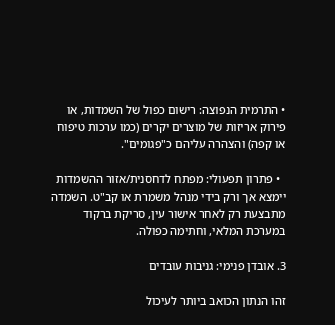• התרמית הנפוצה: רישום כפול של השמדות, או פירוק אריזות של מוצרים יקרים (כמו ערכות טיפוח או קפה) והצהרה עליהם כ"פגומים".

  • פתרון תפעולי: מפתח לדחסנית/אזור ההשמדות יימצא אך ורק בידי מנהל משמרת או קב"ט. השמדה מתבצעת רק לאחר אישור עין, סריקת ברקוד במערכת המלאי, וחתימה כפולה.

3. אובדן פנימי: גניבות עובדים

זהו הנתון הכואב ביותר לעיכול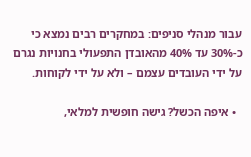עבור מנהלי סניפים: במחקרים רבים נמצא כי כ-30% עד 40% מהאובדן התפעולי בחנויות נגרם על ידי העובדים עצמם – ולא על ידי לקוחות.

  • איפה הכשל? גישה חופשית למלאי,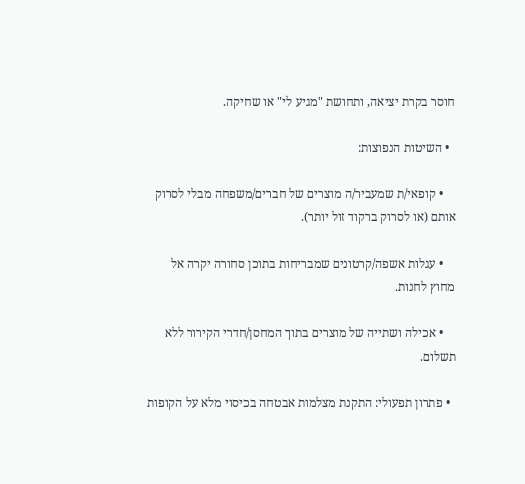חוסר בקרת יציאה, ותחושת "מגיע לי" או שחיקה.

  • השיטות הנפוצות:

    • קופאי/ת שמעביר/ה מוצרים של חברים/משפחה מבלי לסרוק אותם (או לסרוק ברקוד זול יותר).

    • עגלות אשפה/קרטונים שמבריחות בתוכן סחורה יקרה אל מחוץ לחנות.

    • אכילה ושתייה של מוצרים בתוך המחסן/חדרי הקירור ללא תשלום.

  • פתרון תפעולי: התקנת מצלמות אבטחה בכיסוי מלא על הקופות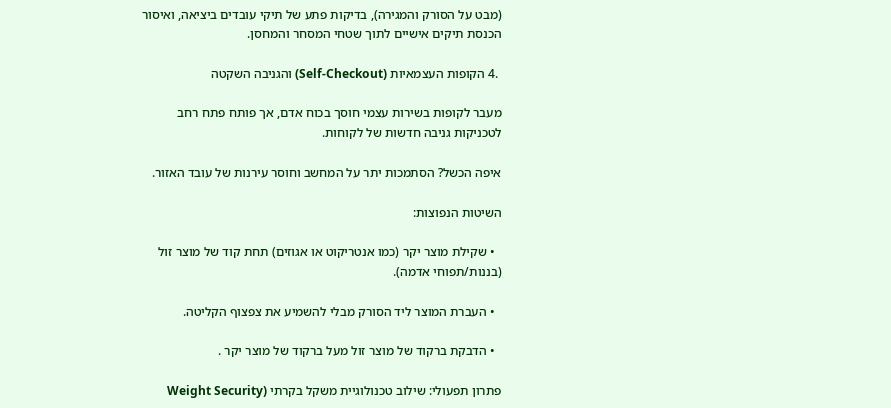(מבט על הסורק והמגירה), בדיקות פתע של תיקי עובדים ביציאה, ואיסור הכנסת תיקים אישיים לתוך שטחי המסחר והמחסן.

 .4 הקופות העצמאיות (Self-Checkout) והגניבה השקטה

מעבר לקופות בשירות עצמי חוסך בכוח אדם, אך פותח פתח רחב לטכניקות גניבה חדשות של לקוחות.

איפה הכשל? הסתמכות יתר על המחשב וחוסר עירנות של עובד האזור.

השיטות הנפוצות:

  • שקילת מוצר יקר (כמו אנטריקוט או אגוזים) תחת קוד של מוצר זול (בננות/תפוחי אדמה).

  • העברת המוצר ליד הסורק מבלי להשמיע את צפצוף הקליטה.

  • הדבקת ברקוד של מוצר זול מעל ברקוד של מוצר יקר .

פתרון תפעולי: שילוב טכנולוגיית משקל בקרתי (Weight Security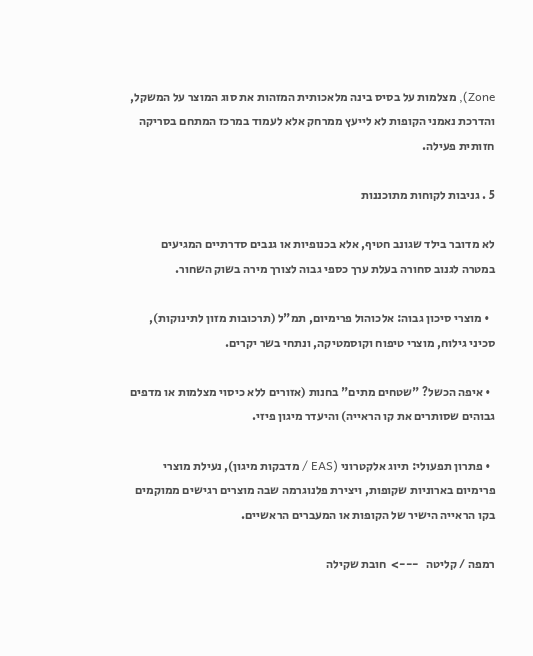Zone), מצלמות על בסיס בינה מלאכותית המזהות את סוג המוצר על המשקל, והדרכת נאמני הקופות לא לייעץ ממרחק אלא לעמוד במרכז המתחם בסריקה חזותית פעילה.

5 . גניבות לקוחות מתוכננות

לא מדובר בילד שגונב חטיף, אלא בכנופיות או גנבים סדרתיים המגיעים במטרה לגנוב סחורה בעלת ערך כספי גבוה לצורך מירה בשוק השחור.

  • מוצרי סיכון גבוה: אלכוהול פרימיום, תמ"ל (תרכובות מזון לתינוקות), סכיני גילוח, מוצרי טיפוח וקוסמטיקה, ונתחי בשר יקרים.

  • איפה הכשל? "שטחים מתים" בחנות (אזורים ללא כיסוי מצלמות או מדפים גבוהים שסותרים את קו הראייה) והיעדר מיגון פיזי.

  • פתרון תפעולי: תיוג אלקטרוני (EAS / מדבקות מיגון), נעילת מוצרי פרימיום בארוניות שקופות, ויצירת פלנוגרמה שבה מוצרים רגישים ממוקמים בקו הראייה הישיר של הקופות או המעברים הראשיים.

רמפה / קליטה   --->  חובת שקילה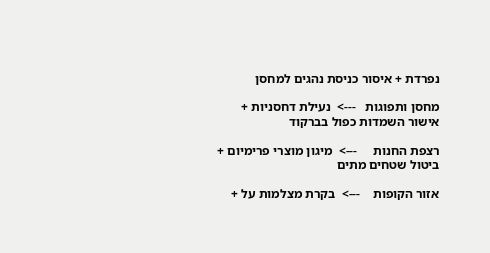נפרדת + איסור כניסת נהגים למחסן

מחסן ותפוגות   --->  נעילת דחסניות + אישור השמדות כפול בברקוד

רצפת החנות     --->  מיגון מוצרי פרימיום + ביטול שטחים מתים

אזור הקופות    --->  בקרת מצלמות על +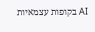AI בקופות עצמאיות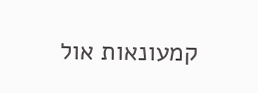קמעונאות אול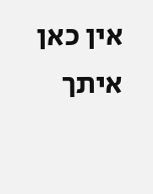אין כאן איתך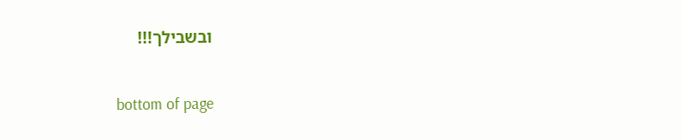ובשבילך!!!

bottom of page